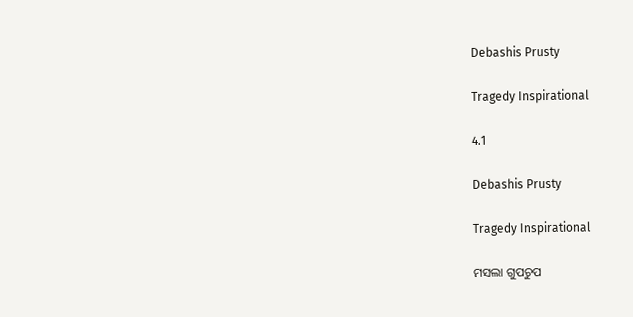Debashis Prusty

Tragedy Inspirational

4.1

Debashis Prusty

Tragedy Inspirational

ମସଲା ଗୁପଚୁପ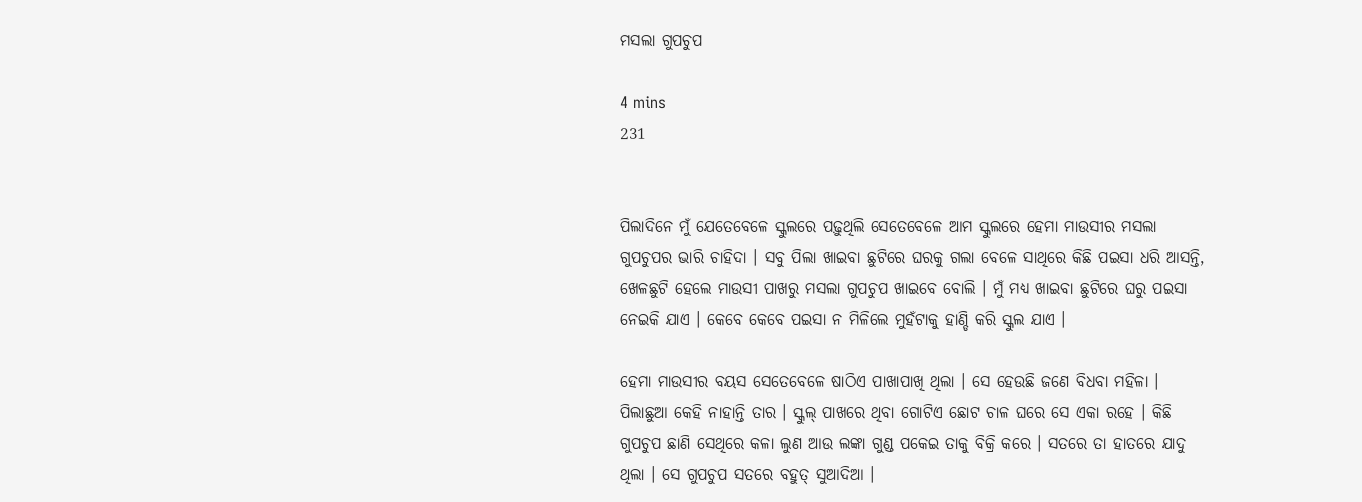ମସଲା ଗୁପଚୁପ

4 mins
231


ପିଲାଦିନେ ମୁଁ ଯେତେବେଳେ ସ୍କୁଲରେ ପଢ଼ୁଥିଲି ସେତେବେଳେ ଆମ ସ୍କୁଲରେ ହେମା ମାଉସୀର ମସଲା ଗୁପଚୁପର ଭାରି ଚାହିଦା । ସବୁ ପିଲା ଖାଇବା ଛୁଟିରେ ଘରକୁ ଗଲା ବେଳେ ସାଥିରେ କିଛି ପଇସା ଧରି ଆସନ୍ତି, ଖେଳଛୁଟି ହେଲେ ମାଉସୀ ପାଖରୁ ମସଲା ଗୁପଚୁପ ଖାଇବେ ବୋଲି । ମୁଁ ମଧ୍ୟ ଖାଇବା ଛୁଟିରେ ଘରୁ ପଇସା ନେଇକି ଯାଏ । କେବେ କେବେ ପଇସା ନ ମିଳିଲେ ମୁହଁଟାକୁ ହାଣ୍ଡି କରି ସ୍କୁଲ ଯାଏ ।

ହେମା ମାଉସୀର ବୟସ ସେତେବେଳେ ଷାଠିଏ ପାଖାପାଖି ଥିଲା । ସେ ହେଉଛି ଜଣେ ବିଧବା ମହିଳା । ପିଲାଛୁଆ କେହି ନାହାନ୍ତି ତାର । ସ୍କୁଲ୍ ପାଖରେ ଥିବା ଗୋଟିଏ ଛୋଟ ଚାଳ ଘରେ ସେ ଏକା ରହେ । କିଛି ଗୁପଚୁପ ଛାଣି ସେଥିରେ କଳା ଲୁଣ ଆଉ ଲଙ୍କା ଗୁଣ୍ଡ ପକେଇ ତାକୁ ବିକ୍ରି କରେ । ସତରେ ତା ହାତରେ ଯାଦୁ ଥିଲା । ସେ ଗୁପଚୁପ ସତରେ ବହୁତ୍ ସୁଆଦିଆ ।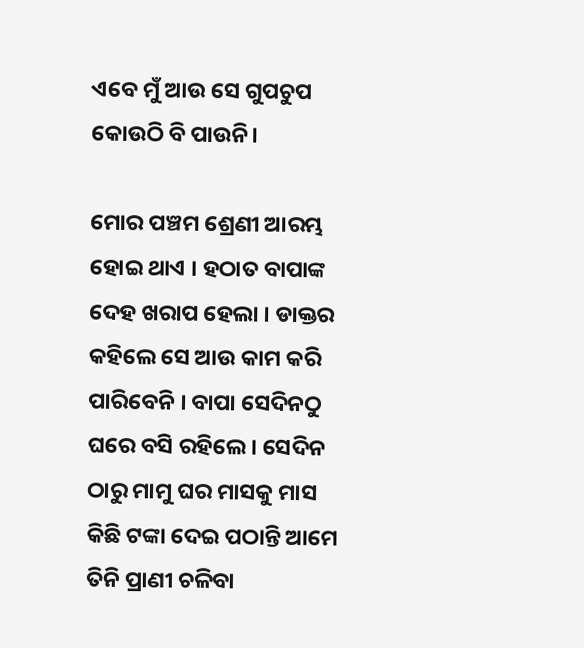ଏବେ ମୁଁ ଆଉ ସେ ଗୁପଚୁପ କୋଉଠି ବି ପାଉନି।

ମୋର ପଞ୍ଚମ ଶ୍ରେଣୀ ଆରମ୍ଭ ହୋଇ ଥାଏ । ହଠାତ ବାପାଙ୍କ ଦେହ ଖରାପ ହେଲା । ଡାକ୍ତର କହିଲେ ସେ ଆଉ କାମ କରି ପାରିବେନି । ବାପା ସେଦିନଠୁ ଘରେ ବସି ରହିଲେ । ସେଦିନ ଠାରୁ ମାମୁ ଘର ମାସକୁ ମାସ କିଛି ଟଙ୍କା ଦେଇ ପଠାନ୍ତି ଆମେ ତିନି ପ୍ରାଣୀ ଚଳିବା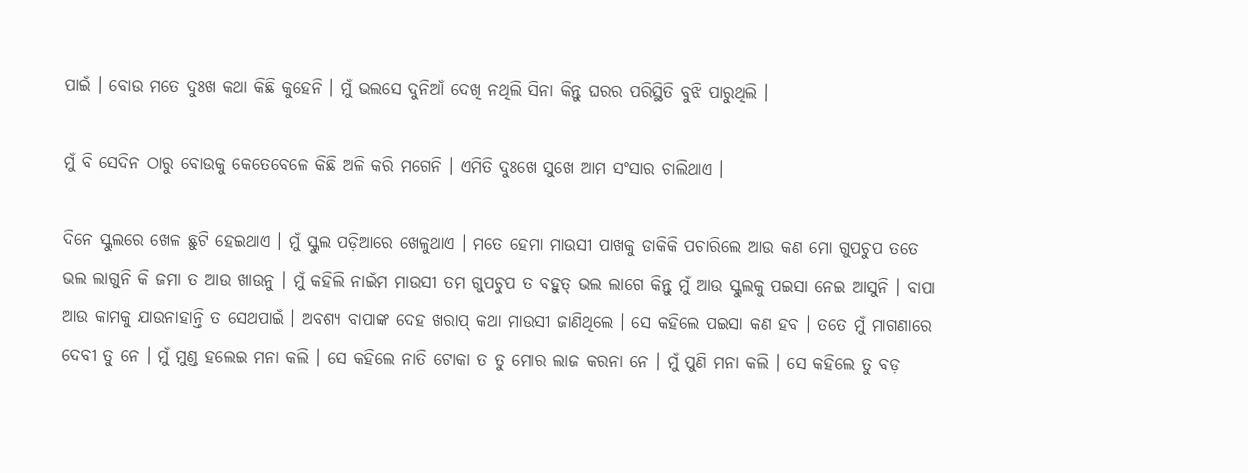ପାଇଁ । ବୋଉ ମତେ ଦୁଃଖ କଥା କିଛି କୁହେନି । ମୁଁ ଭଲସେ ଦୁନିଆଁ ଦେଖି ନଥିଲି ସିନା କିନ୍ତୁ ଘରର ପରିସ୍ଥିତି ବୁଝି ପାରୁଥିଲି ।

ମୁଁ ବି ସେଦିନ ଠାରୁ ବୋଉକୁ କେତେବେଳେ କିଛି ଅଳି କରି ମଗେନି । ଏମିତି ଦୁଃଖେ ସୁଖେ ଆମ ସଂସାର ଚାଲିଥାଏ ।

ଦିନେ ସ୍କୁଲରେ ଖେଳ ଛୁଟି ହେଇଥାଏ । ମୁଁ ସ୍କୁଲ ପଡ଼ିଆରେ ଖେଳୁଥାଏ । ମତେ ହେମା ମାଉସୀ ପାଖକୁ ଡାକିକି ପଚାରିଲେ ଆଉ କଣ ମୋ ଗୁପଚୁପ ତତେ ଭଲ ଲାଗୁନି କି ଜମା ତ ଆଉ ଖାଉନୁ । ମୁଁ କହିଲି ନାଇଁମ ମାଉସୀ ତମ ଗୁପଚୁପ ତ ବହୁତ୍ ଭଲ ଲାଗେ କିନ୍ତୁ ମୁଁ ଆଉ ସ୍କୁଲକୁ ପଇସା ନେଇ ଆସୁନି । ବାପା ଆଉ କାମକୁ ଯାଉନାହାନ୍ତି ତ ସେଥପାଇଁ । ଅବଶ୍ୟ ବାପାଙ୍କ ଦେହ ଖରାପ୍ କଥା ମାଉସୀ ଜାଣିଥିଲେ । ସେ କହିଲେ ପଇସା କଣ ହବ । ତତେ ମୁଁ ମାଗଣାରେ ଦେବୀ ତୁ ନେ । ମୁଁ ମୁଣ୍ଡ ହଲେଇ ମନା କଲି । ସେ କହିଲେ ନାତି ଟୋକା ତ ତୁ ମୋର ଲାଜ କରନା ନେ । ମୁଁ ପୁଣି ମନା କଲି । ସେ କହିଲେ ତୁ ବଡ଼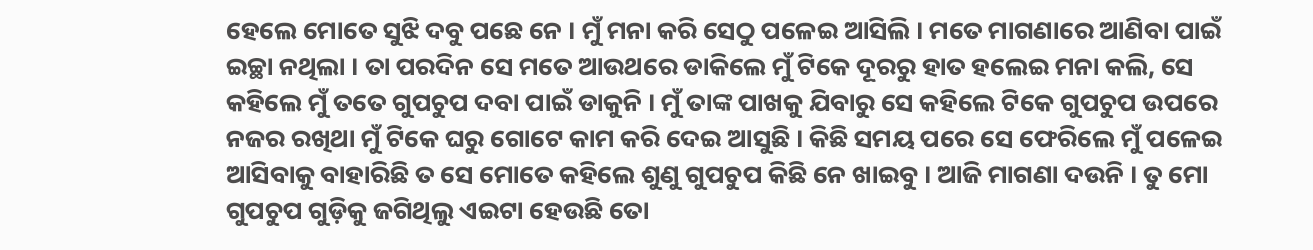ହେଲେ ମୋତେ ସୁଝି ଦବୁ ପଛେ ନେ । ମୁଁ ମନା କରି ସେଠୁ ପଳେଇ ଆସିଲି । ମତେ ମାଗଣାରେ ଆଣିବା ପାଇଁ ଇଚ୍ଛା ନଥିଲା । ତା ପରଦିନ ସେ ମତେ ଆଉଥରେ ଡାକିଲେ ମୁଁ ଟିକେ ଦୂରରୁ ହାତ ହଲେଇ ମନା କଲି, ସେ କହିଲେ ମୁଁ ତତେ ଗୁପଚୁପ ଦବା ପାଇଁ ଡାକୁନି । ମୁଁ ତାଙ୍କ ପାଖକୁ ଯିବାରୁ ସେ କହିଲେ ଟିକେ ଗୁପଚୁପ ଉପରେ ନଜର ରଖିଥା ମୁଁ ଟିକେ ଘରୁ ଗୋଟେ କାମ କରି ଦେଇ ଆସୁଛି । କିଛି ସମୟ ପରେ ସେ ଫେରିଲେ ମୁଁ ପଳେଇ ଆସିବାକୁ ବାହାରିଛି ତ ସେ ମୋତେ କହିଲେ ଶୁଣୁ ଗୁପଚୁପ କିଛି ନେ ଖାଇବୁ । ଆଜି ମାଗଣା ଦଉନି । ତୁ ମୋ ଗୁପଚୁପ ଗୁଡ଼ିକୁ ଜଗିଥିଲୁ ଏଇଟା ହେଉଛି ତୋ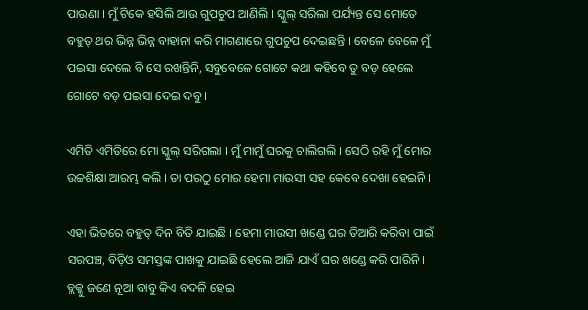ପାଉଣା । ମୁଁ ଟିକେ ହସିଲି ଆଉ ଗୁପଚୁପ ଆଣିଲି । ସ୍କୁଲ୍ ସରିଲା ପର୍ଯ୍ୟନ୍ତ ସେ ମୋତେ ବହୁତ୍ ଥର ଭିନ୍ନ ଭିନ୍ନ ବାହାନା କରି ମାଗଣାରେ ଗୁପଚୁପ ଦେଇଛନ୍ତି । ବେଳେ ବେଳେ ମୁଁ ପଇସା ଦେଲେ ବି ସେ ରଖନ୍ତିନି, ସବୁବେଳେ ଗୋଟେ କଥା କହିବେ ତୁ ବଡ଼ ହେଲେ ଗୋଟେ ବଡ଼ ପଇସା ଦେଇ ଦବୁ ।

ଏମିତି ଏମିତିରେ ମୋ ସ୍କୁଲ୍ ସରିଗଲା । ମୁଁ ମାମୁଁ ଘରକୁ ଚାଲିଗଲି । ସେଠି ରହି ମୁଁ ମୋର ଉଚ୍ଚଶିକ୍ଷା ଆରମ୍ଭ କଲି । ତା ପରଠୁ ମୋର ହେମା ମାଉସୀ ସହ କେବେ ଦେଖା ହେଇନି ।

ଏହା ଭିତରେ ବହୁତ୍ ଦିନ ବିତି ଯାଇଛି । ହେମା ମାଉସୀ ଖଣ୍ଡେ ଘର ତିଆରି କରିବା ପାଇଁ ସରପଞ୍ଚ, ବିଡ଼ିଓ ସମସ୍ତଙ୍କ ପାଖକୁ ଯାଇଛି ହେଲେ ଆଜି ଯାଏଁ ଘର ଖଣ୍ଡେ କରି ପାରିନି । ବ୍ଲକ୍କୁ ଜଣେ ନୂଆ ବାବୁ କିଏ ବଦଳି ହେଇ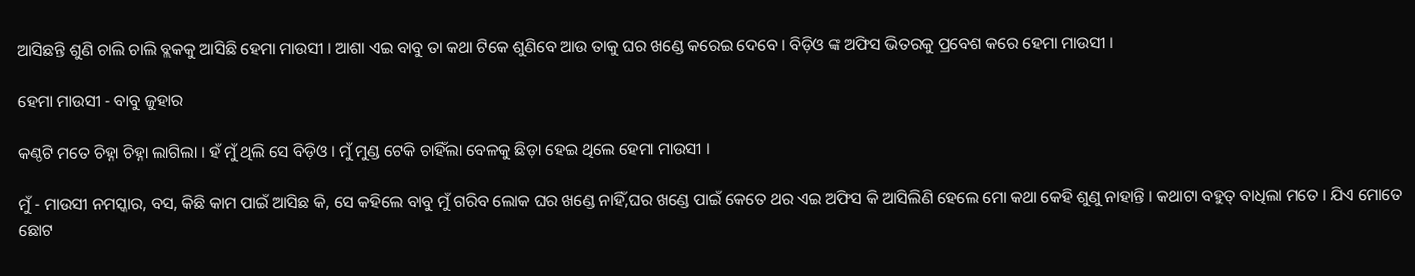ଆସିଛନ୍ତି ଶୁଣି ଚାଲି ଚାଲି ବ୍ଲକକୁ ଆସିଛି ହେମା ମାଉସୀ । ଆଶା ଏଇ ବାବୁ ତା କଥା ଟିକେ ଶୁଣିବେ ଆଉ ତାକୁ ଘର ଖଣ୍ଡେ କରେଇ ଦେବେ । ବିଡ଼ିଓ ଙ୍କ ଅଫିସ ଭିତରକୁ ପ୍ରବେଶ କରେ ହେମା ମାଉସୀ ।

ହେମା ମାଉସୀ - ବାବୁ ଜୁହାର

କଣ୍ଠଟି ମତେ ଚିହ୍ନା ଚିହ୍ନା ଲାଗିଲା । ହଁ ମୁଁ ଥିଲି ସେ ବିଡ଼ିଓ । ମୁଁ ମୁଣ୍ଡ ଟେକି ଚାହିଁଲା ବେଳକୁ ଛିଡ଼ା ହେଇ ଥିଲେ ହେମା ମାଉସୀ ।

ମୁଁ - ମାଉସୀ ନମସ୍କାର, ବସ, କିଛି କାମ ପାଇଁ ଆସିଛ କି, ସେ କହିଲେ ବାବୁ ମୁଁ ଗରିବ ଲୋକ ଘର ଖଣ୍ଡେ ନାହିଁ,ଘର ଖଣ୍ଡେ ପାଇଁ କେତେ ଥର ଏଇ ଅଫିସ କି ଆସିଲିଣି ହେଲେ ମୋ କଥା କେହି ଶୁଣୁ ନାହାନ୍ତି । କଥାଟା ବହୁତ୍ ବାଧିଲା ମତେ । ଯିଏ ମୋତେ ଛୋଟ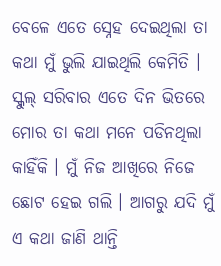ବେଳେ ଏତେ ସ୍ନେହ ଦେଇଥିଲା ତା କଥା ମୁଁ ଭୁଲି ଯାଇଥିଲି କେମିତି । ସ୍କୁଲ୍ ସରିବାର ଏତେ ଦିନ ଭିତରେ ମୋର ତା କଥା ମନେ ପଡିନଥିଲା କାହିଁକି । ମୁଁ ନିଜ ଆଖିରେ ନିଜେ ଛୋଟ ହେଇ ଗଲି । ଆଗରୁ ଯଦି ମୁଁ ଏ କଥା ଜାଣି ଥାନ୍ତି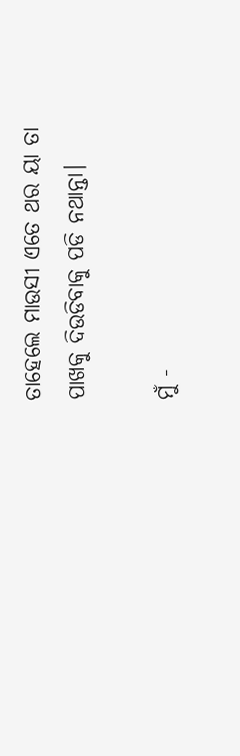ତାହେଲେ ମାଉସୀ ଏତେ ଥର ୟା ତା ପାଖକୁ ଦିଉଡିବାକୁ ପଡି ନଥାନ୍ତା।

ମୁଁ -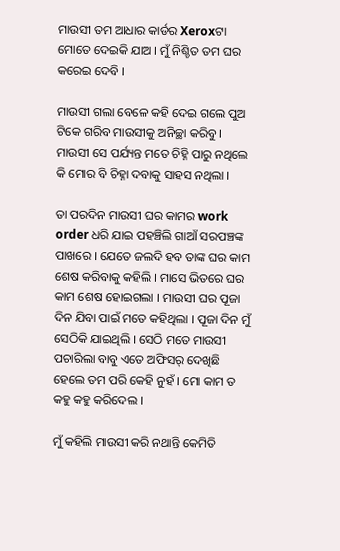ମାଉସୀ ତମ ଆଧାର କାର୍ଡର Xeroxଟା ମୋତେ ଦେଇକି ଯାଅ । ମୁଁ ନିଶ୍ଚିତ ତମ ଘର କରେଇ ଦେବି ।

ମାଉସୀ ଗଲା ବେଳେ କହି ଦେଇ ଗଲେ ପୁଅ ଟିକେ ଗରିବ ମାଉସୀକୁ ଅନିଚ୍ଛା କରିବୁ । ମାଉସୀ ସେ ପର୍ଯ୍ୟନ୍ତ ମତେ ଚିହ୍ନି ପାରୁ ନଥିଲେ କି ମୋର ବି ଚିହ୍ନା ଦବାକୁ ସାହସ ନଥିଲା ।

ତା ପରଦିନ ମାଉସୀ ଘର କାମର work order ଧରି ଯାଇ ପହଞ୍ଚିଲି ଗାଆଁ ସରପଞ୍ଚଙ୍କ ପାଖରେ । ଯେତେ ଜଲଦି ହବ ତାଙ୍କ ଘର କାମ ଶେଷ କରିବାକୁ କହିଲି । ମାସେ ଭିତରେ ଘର କାମ ଶେଷ ହୋଇଗଲା । ମାଉସୀ ଘର ପୂଜା ଦିନ ଯିବା ପାଇଁ ମତେ କହିଥିଲା । ପୂଜା ଦିନ ମୁଁ ସେଠିକି ଯାଇଥିଲି । ସେଠି ମତେ ମାଉସୀ ପଚାରିଲା ବାବୁ ଏତେ ଅଫିସର୍ ଦେଖିଛି ହେଲେ ତମ ପରି କେହି ନୁହଁ । ମୋ କାମ ତ କହୁ କହୁ କରିଦେଲ ।

ମୁଁ କହିଲି ମାଉସୀ କରି ନଥାନ୍ତି କେମିତି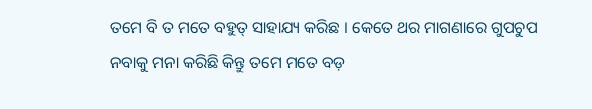ତମେ ବି ତ ମତେ ବହୁତ୍ ସାହାଯ୍ୟ କରିଛ । କେତେ ଥର ମାଗଣାରେ ଗୁପଚୁପ ନବାକୁ ମନା କରିଛି କିନ୍ତୁ ତମେ ମତେ ବଡ଼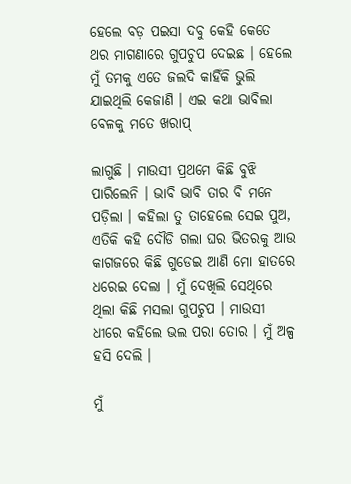ହେଲେ ବଡ଼ ପଇସା ଦବୁ କେହି କେତେ ଥର ମାଗଣାରେ ଗୁପଚୁପ ଦେଇଛ । ହେଲେ ମୁଁ ତମକୁ ଏତେ ଜଲଦି କାହିଁକି ଭୁଲି ଯାଇଥିଲି କେଜାଣି । ଏଇ କଥା ଭାବିଲା ବେଳକୁ ମତେ ଖରାପ୍

ଲାଗୁଛି । ମାଉସୀ ପ୍ରଥମେ କିଛି ବୁଝି ପାରିଲେନି । ଭାବି ଭାବି ତାର ବି ମନେ ପଡ଼ିଲା । କହିଲା ତୁ ତାହେଲେ ସେଇ ପୁଅ, ଏତିକି କହି ଦୌଡି ଗଲା ଘର ଭିତରକୁ ଆଉ କାଗଜରେ କିଛି ଗୁଡେଇ ଆଣି ମୋ ହାତରେ ଧରେଇ ଦେଲା । ମୁଁ ଦେଖିଲି ସେଥିରେ ଥିଲା କିଛି ମସଲା ଗୁପଚୁପ । ମାଉସୀ ଧୀରେ କହିଲେ ଭଲ ପରା ତୋର । ମୁଁ ଅଳ୍ପ ହସି ଦେଲି ।

ମୁଁ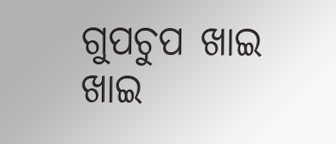ଗୁପଚୁପ ଖାଇ ଖାଇ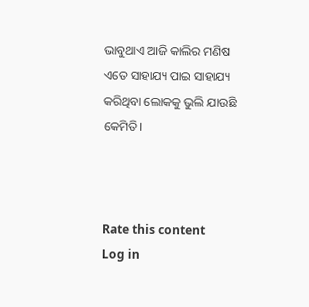ଭାବୁଥାଏ ଆଜି କାଲିର ମଣିଷ ଏତେ ସାହାଯ୍ୟ ପାଇ ସାହାଯ୍ୟ କରିଥିବା ଲୋକକୁ ଭୁଲି ଯାଉଛି କେମିତି।



Rate this content
Log in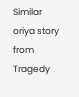Similar oriya story from Tragedy